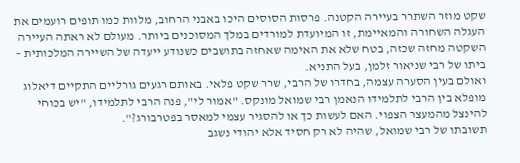שקט מוזר השתרר בעיירה הקטנה. פרסות הסוסים היכו באבני הרחוב, מלוות כמו תופים רועמים את העגלה השחורה והמאיימת, זו המיועדת למורדים במלך המסוכנים ביותר. מעולם לא ראתה העיירה השקטה מחזה שכזה, בטח שלא את האימה שאחזה בתושבים כשנודע ייעדה של השיירה המלכותית – ביתו של רבי שניאור זלמן, בעל התניא.
ואולם בעין הסערה עצמה, בחדרו של הרבי, שרר שקט פלאי. באותם רגעים גורליים התקיים דיאלוג מופלא בין הרבי לתלמידו הנאמן רבי שמואל מונקס. "אמור לי", פנה הרבי לתלמידו, "יש בכוחי להינצל מהמעצר הצפוי. האם לעשות כך או להסגיר עצמי למאסר בפטרבורג?".
תשובתו של רבי שמואל, שהיה לא רק חסיד אלא יהודי נשגב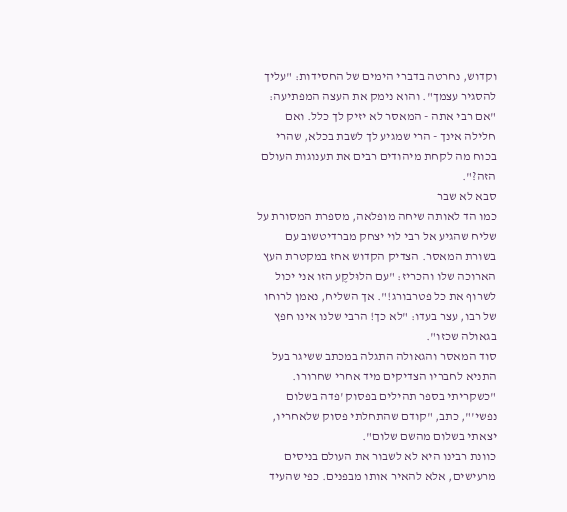וקדוש, נחרטה בדברי הימים של החסידות: "עליך להסגיר עצמך". והוא נימק את העצה המפתיעה: "אם רבי אתה - המאסר לא יזיק לך כלל. ואם חלילה אינך - הרי שמגיע לך לשבת בכלא, שהרי בכוח מה לקחת מיהודים רבים את תענוגות העולם הזה?".
סבא לא שבר
כמו הד לאותה שיחה מופלאה, מספרת המסורת על שליח שהגיע אל רבי לוי יצחק מברדיטשוב עם בשורת המאסר. הצדיק הקדוש אחז במקטרת העץ הארוכה שלו והכריז: "עם הלוּלקֶע הזו אני יכול לשרוף את כל פטרבורג!". אך השליח, נאמן לרוחו של רבו, עצר בעדו: "לא כך! הרבי שלנו אינו חפץ בגאולה שכזו".
סוד המאסר והגאולה התגלה במכתב ששיגר בעל התניא לחבריו הצדיקים מיד אחרי שחרורו. "כשקריתי בספר תהילים בפסוק 'פדה בשלום נפשי'", כתב, "קודם שהתחלתי פסוק שלאחריו, יצאתי בשלום מהשם שלום".
כוונת רבינו היא לא לשבור את העולם בניסים מרעישים, אלא להאיר אותו מבפנים. כפי שהעיד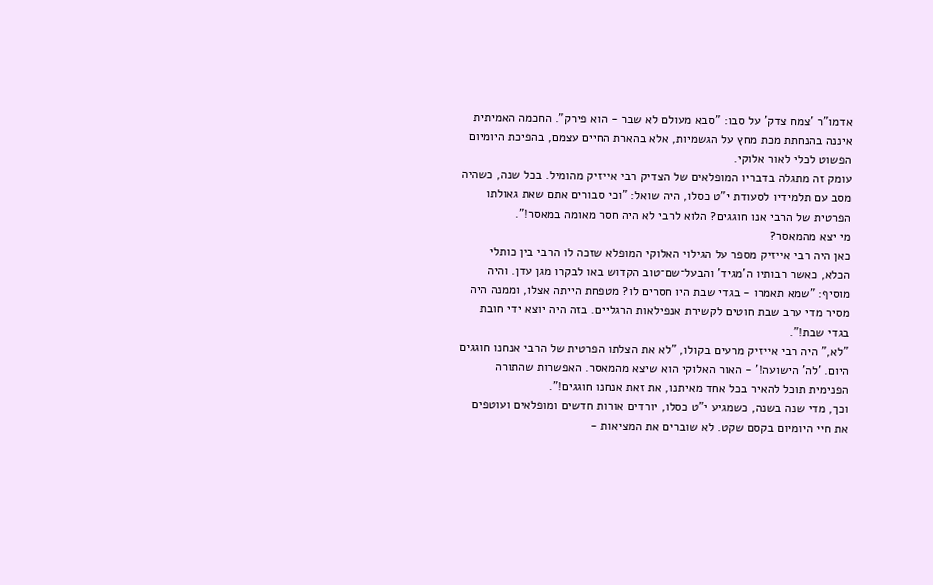אדמו"ר 'צמח צדק' על סבו: "סבא מעולם לא שבר - הוא פירק". החכמה האמיתית איננה בהנחתת מכת מחץ על הגשמיות, אלא בהארת החיים עצמם, בהפיכת היומיום הפשוט לכלי לאור אלוקי.
עומק זה מתגלה בדבריו המופלאים של הצדיק רבי אייזיק מהומיל. בכל שנה, כשהיה מסב עם תלמידיו לסעודת י"ט כסלו, היה שואל: "וכי סבורים אתם שאת גאולתו הפרטית של הרבי אנו חוגגים? הלוא לרבי לא היה חסר מאומה במאסר!".
מי יצא מהמאסר?
כאן היה רבי אייזיק מספר על הגילוי האלוקי המופלא שזכה לו הרבי בין כותלי הכלא, כאשר רבותיו ה'מגיד' והבעל־שם־טוב הקדוש באו לבקרו מגן עדן. והיה מוסיף: "שמא תאמרו - בגדי שבת היו חסרים לו? מטפחת הייתה אצלו, וממנה היה מסיר מדי ערב שבת חוטים לקשירת אנפילאות הרגליים. בזה היה יוצא ידי חובת בגדי שבת!".
"לא," היה רבי אייזיק מרעים בקולו, "לא את הצלתו הפרטית של הרבי אנחנו חוגגים היום. 'לה' הישועה!' - האור האלוקי הוא שיצא מהמאסר. האפשרות שהתורה הפנימית תוכל להאיר בכל אחד מאיתנו, את זאת אנחנו חוגגים!".
וכך, מדי שנה בשנה, כשמגיע י"ט כסלו, יורדים אורות חדשים ומופלאים ועוטפים את חיי היומיום בקסם שקט. לא שוברים את המציאות -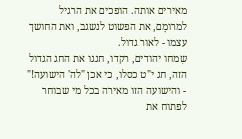מאירים אותה. הופכים את הרגיל למרומָם, את הפשוט לנשגב, ואת החושך עצמו - לאור גדול.
שִמחו יהודים, רקדו, חגגו את החג הגדול הזה, חג י"ט כסלו, כי אכן "לה' הישועה!" - והישועה הזו מאירה בכל מי שבוחר לפתוח את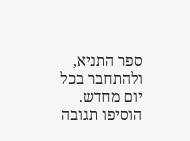ספר התניא, ולהתחבר בכל יום מחדש.
הוסיפו תגובה